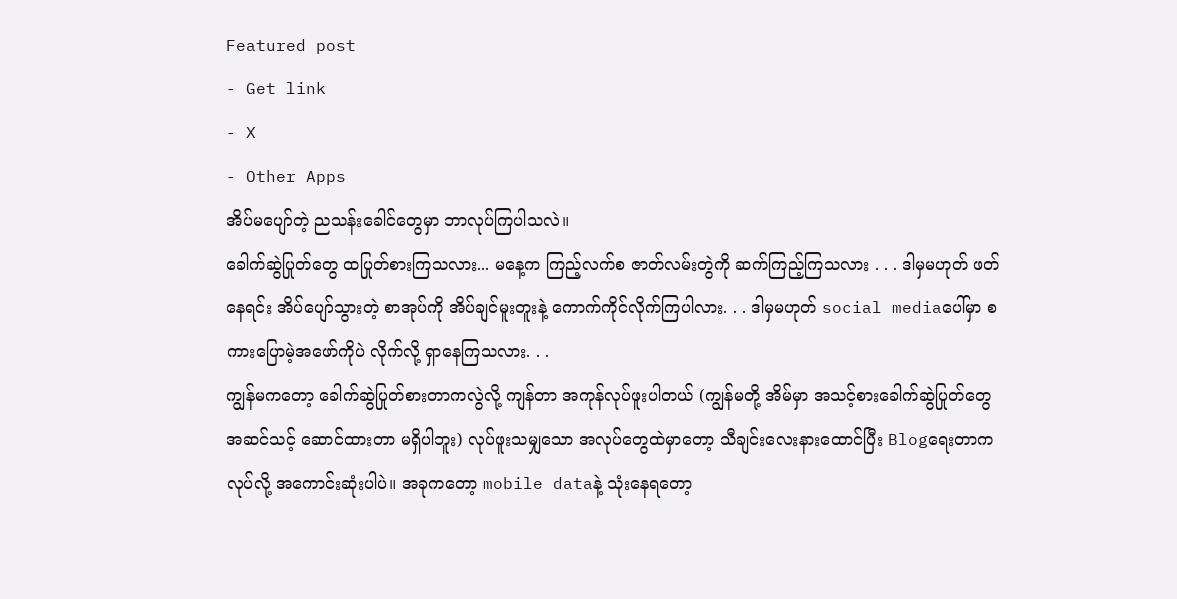Featured post
- Get link
- X
- Other Apps
အိပ်မပျော်တဲ့ ညသန်းခေါင်တွေမှာ ဘာလုပ်ကြပါသလဲ။
ခေါက်ဆွဲပြုတ်တွေ ထပြုတ်စားကြသလား... မနေ့က ကြည့်လက်စ ဇာတ်လမ်းတွဲကို ဆက်ကြည့်ကြသလား . . . ဒါမှမဟုတ် ဖတ်နေရင်း အိပ်ပျော်သွားတဲ့ စာအုပ်ကို အိပ်ချင်မူးတူးနဲ့ ကောက်ကိုင်လိုက်ကြပါလား. . . ဒါမှမဟုတ် social mediaပေါ်မှာ စကားပြောမဲ့အဖော်ကိုပဲ လိုက်လို့ ရှာနေကြသလား. . .
ကျွန်မကတော့ ခေါက်ဆွဲပြုတ်စားတာကလွဲလို့ ကျန်တာ အကုန်လုပ်ဖူးပါတယ် (ကျွန်မတို့ အိမ်မှာ အသင့်စားခေါက်ဆွဲပြုတ်တွေ အဆင်သင့် ဆောင်ထားတာ မရှိပါဘူး) လုပ်ဖူးသမျှသော အလုပ်တွေထဲမှာတော့ သီချင်းလေးနားထောင်ပြီး Blogရေးတာက လုပ်လို့ အကောင်းဆုံးပါပဲ။ အခုကတော့ mobile dataနဲ့ သုံးနေရတော့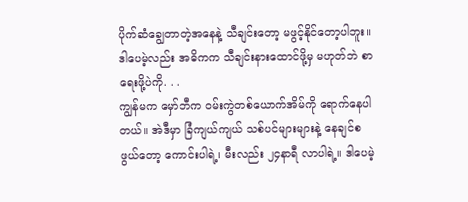ပိုက်ဆံချွေတာတဲ့အနေနဲ့ သီချင်းတော့ မဖွင့်နိုင်တော့ပါဘူး။ ဒါပေမဲ့လည်း အဓိကက သီချင်းနားထောင်ဖို့မှ မဟုတ်ဘဲ စာရေးဖို့ပဲကို. . .
ကျွန်မက မှော်ဘီက ဝမ်းကွဲတစ်ယောက်အိမ်ကို ရောက်နေပါတယ်။ အဲဒီမှာ ခြံကျယ်ကျယ် သစ်ပင်များများနဲ့ နေချင်စဖွယ်တော့ ကောင်းပါရဲ့၊ မီးလည်း ၂၄နာရီ လာပါရဲ့။ ဒါပေမဲ့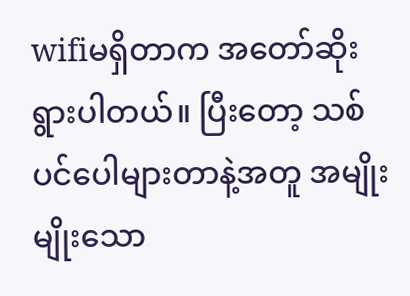wifiမရှိတာက အတော်ဆိုးရွားပါတယ်။ ပြီးတော့ သစ်ပင်ပေါများတာနဲ့အတူ အမျိုးမျိုးသော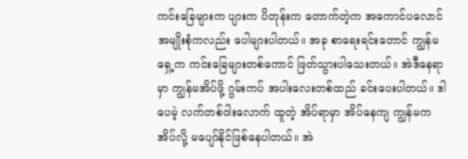ကင်းခြေများက ပျားက ပိတုန်းက တောက်တဲ့က အကောင်ပလောင် အမျိုးစုံကလည်း ပေါများပါတယ်။ အခု စာရေးရင်းတောင် ကျွန်မရှေ့က ကင်းခြေများတစ်ကောင် ဖြတ်သွားပါသေးတယ်။ အဲဒီနေရာမှာ ကျွန်မအိပ်ဖို့ ဂွမ်းကပ် အပါးလေးတစ်ထည် ခင်းပေးပါတယ်။ ဒါပေမဲ့ လက်တစ်ဝါးလောက် ထူတဲ့ အိပ်ရာမှာ အိပ်နေကျ ကျွန်မက အိပ်လို့ မပျော်နိုင်ဖြစ်နေပါတယ်။ အဲ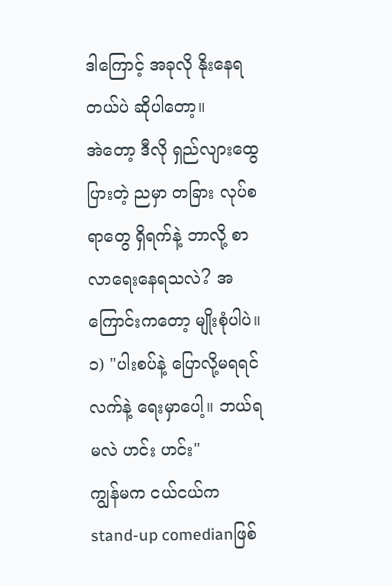ဒါကြောင့် အခုလို နိုးနေရတယ်ပဲ ဆိုပါတော့။
အဲတော့ ဒီလို ရှည်လျားထွေပြားတဲ့ ညမှာ တခြား လုပ်စရာတွေ ရှိရက်နဲ့ ဘာလို့ စာလာရေးနေရသလဲ? အကြောင်းကတော့ မျိုးစုံပါပဲ။
၁) "ပါးစပ်နဲ့ ပြောလို့မရရင် လက်နဲ့ ရေးမှာပေါ့။ ဘယ်ရမလဲ ဟင်း ဟင်း"
ကျွန်မက ငယ်ငယ်က stand-up comedianဖြစ်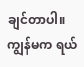ချင်တာပါ။ ကျွန်မက ရယ်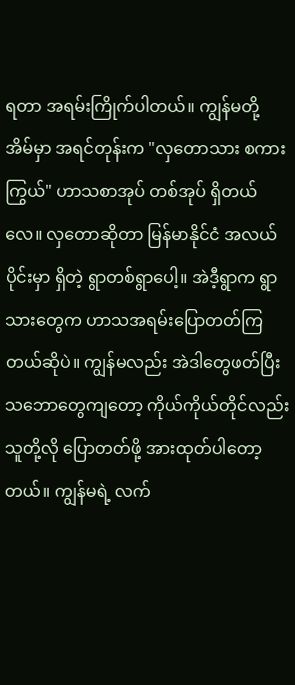ရတာ အရမ်းကြိုက်ပါတယ်။ ကျွန်မတို့ အိမ်မှာ အရင်တုန်းက "လှတောသား စကားကြွယ်" ဟာသစာအုပ် တစ်အုပ် ရှိတယ်လေ။ လှတောဆိုတာ မြန်မာနိုင်ငံ အလယ်ပိုင်းမှာ ရှိတဲ့ ရွာတစ်ရွာပေါ့။ အဲဒီ့ရွာက ရွာသားတွေက ဟာသအရမ်းပြောတတ်ကြတယ်ဆိုပဲ။ ကျွန်မလည်း အဲဒါတွေဖတ်ပြီး သဘောတွေကျတော့ ကိုယ်ကိုယ်တိုင်လည်း သူတို့လို ပြောတတ်ဖို့ အားထုတ်ပါတော့တယ်။ ကျွန်မရဲ့ လက်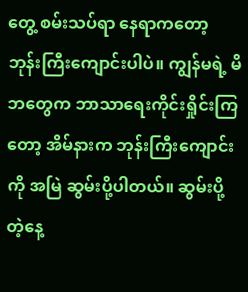တွေ့ စမ်းသပ်ရာ နေရာကတော့ ဘုန်းကြီးကျောင်းပါပဲ။ ကျွန်မရဲ့ မိဘတွေက ဘာသာရေးကိုင်းရှိုင်းကြတော့ အိမ်နားက ဘုန်းကြီးကျောင်းကို အမြဲ ဆွမ်းပို့ပါတယ်။ ဆွမ်းပို့တဲ့နေ့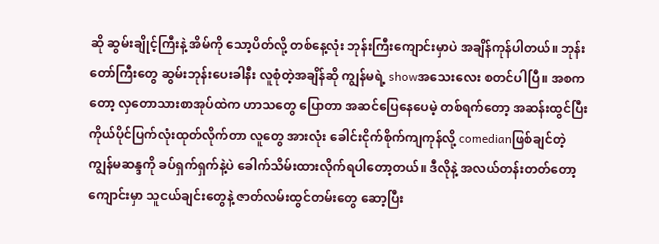ဆို ဆွမ်းချိုင့်ကြီးနဲ့ အိမ်ကို သော့ပိတ်လို့ တစ်နေ့လုံး ဘုန်းကြီးကျောင်းမှာပဲ အချိန်ကုန်ပါတယ်။ ဘုန်းတော်ကြီးတွေ ဆွမ်းဘုန်းပေးခါနီး လူစုံတဲ့အချိန်ဆို ကျွန်မရဲ့ showအသေးလေး စတင်ပါပြီ။ အစကတော့ လှတောသားစာအုပ်ထဲက ဟာသတွေ ပြောတာ အဆင်ပြေနေပေမဲ့ တစ်ရက်တော့ အဆန်းထွင်ပြီး ကိုယ်ပိုင်ပြက်လုံးထုတ်လိုက်တာ လူတွေ အားလုံး ခေါင်းငိုက်စိုက်ကျကုန်လို့ comedianဖြစ်ချင်တဲ့ ကျွန်မဆန္ဒကို ခပ်ရှက်ရှက်နဲ့ပဲ ခေါက်သိမ်းထားလိုက်ရပါတော့တယ်။ ဒီလိုနဲ့ အလယ်တန်းတတ်တော့ ကျောင်းမှာ သူငယ်ချင်းတွေနဲ့ ဇာတ်လမ်းထွင်တမ်းတွေ ဆော့ပြီး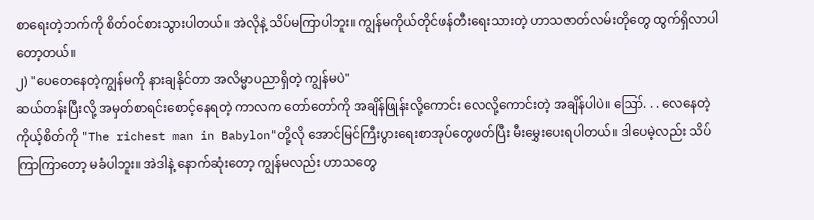စာရေးတဲ့ဘက်ကို စိတ်ဝင်စားသွားပါတယ်။ အဲလိုနဲ့ သိပ်မကြာပါဘူး။ ကျွန်မကိုယ်တိုင်ဖန်တီးရေးသားတဲ့ ဟာသဇာတ်လမ်းတိုတွေ ထွက်ရှိလာပါတော့တယ်။
၂) "ပေတေနေတဲ့ကျွန်မကို နားချနိုင်တာ အလိမ္မာပညာရှိတဲ့ ကျွန်မပဲ"
ဆယ်တန်းပြီးလို့ အမှတ်စာရင်းစောင့်နေရတဲ့ ကာလက တော်တော်ကို အချိန်ဖြုန်းလို့ကောင်း လေလို့ကောင်းတဲ့ အချိန်ပါပဲ။ ဪ. . . လေနေတဲ့ကိုယ့်စိတ်ကို "The richest man in Babylon"တို့လို အောင်မြင်ကြီးပွားရေးစာအုပ်တွေဖတ်ပြီး မီးမွှေးပေးရပါတယ်။ ဒါပေမဲ့လည်း သိပ်ကြာကြာတော့ မခံပါဘူး။ အဲဒါနဲ့ နောက်ဆုံးတော့ ကျွန်မလည်း ဟာသတွေ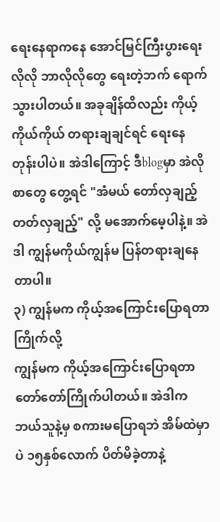ရေးနေရာကနေ အောင်မြင်ကြီးပွားရေးလိုလို ဘာလိုလိုတွေ ရေးတဲ့ဘက် ရောက်သွားပါတယ်။ အခုချိန်ထိလည်း ကိုယ့်ကိုယ်ကိုယ် တရားချချင်ရင် ရေးနေတုန်းပါပဲ။ အဲဒါကြောင့် ဒီblogမှာ အဲလိုစာတွေ တွေ့ရင် "အံမယ် တော်လှချည့် တတ်လှချည့်" လို့ မအောက်မေ့ပါနဲ့။ အဲဒါ ကျွန်မကိုယ်ကျွန်မ ပြန်တရားချနေတာပါ။
၃) ကျွန်မက ကိုယ့်အကြောင်းပြောရတာ ကြိုက်လို့
ကျွန်မက ကိုယ့်အကြောင်းပြောရတာ တော်တော်ကြိုက်ပါတယ်။ အဲဒါက ဘယ်သူနဲ့မှ စကားမပြောရဘဲ အိမ်ထဲမှာပဲ ၁၅နှစ်လောက် ပိတ်မိခဲ့တာနဲ့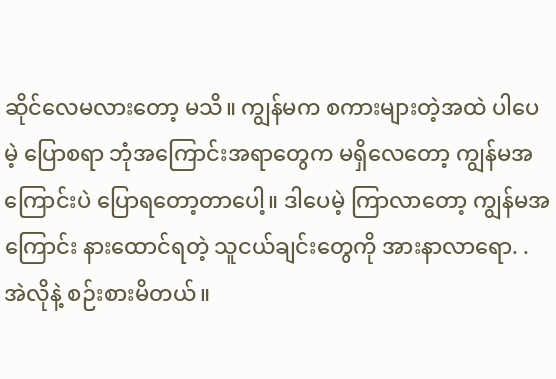ဆိုင်လေမလားတော့ မသိ။ ကျွန်မက စကားများတဲ့အထဲ ပါပေမဲ့ ပြောစရာ ဘုံအကြောင်းအရာတွေက မရှိလေတော့ ကျွန်မအကြောင်းပဲ ပြောရတော့တာပေါ့။ ဒါပေမဲ့ ကြာလာတော့ ကျွန်မအကြောင်း နားထောင်ရတဲ့ သူငယ်ချင်းတွေကို အားနာလာရော. .အဲလိုနဲ့ စဉ်းစားမိတယ်။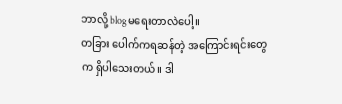ဘာလို့ blogမရေးတာလဲပေါ့။
တခြား ပေါက်ကရဆန်တဲ့ အကြောင်းရင်းတွေက ရှိပါသေးတယ်။ ဒါ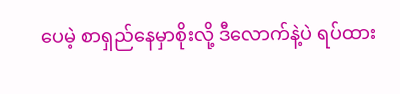ပေမဲ့ စာရှည်နေမှာစိုးလို့ ဒီလောက်နဲ့ပဲ ရပ်ထား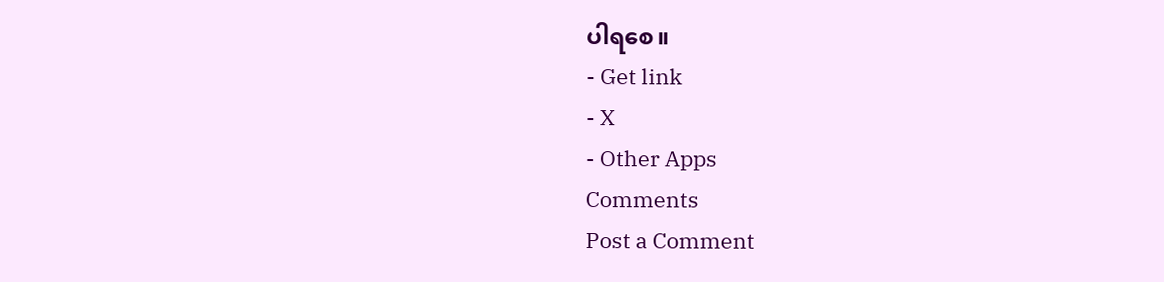ပါရစေ။
- Get link
- X
- Other Apps
Comments
Post a Comment